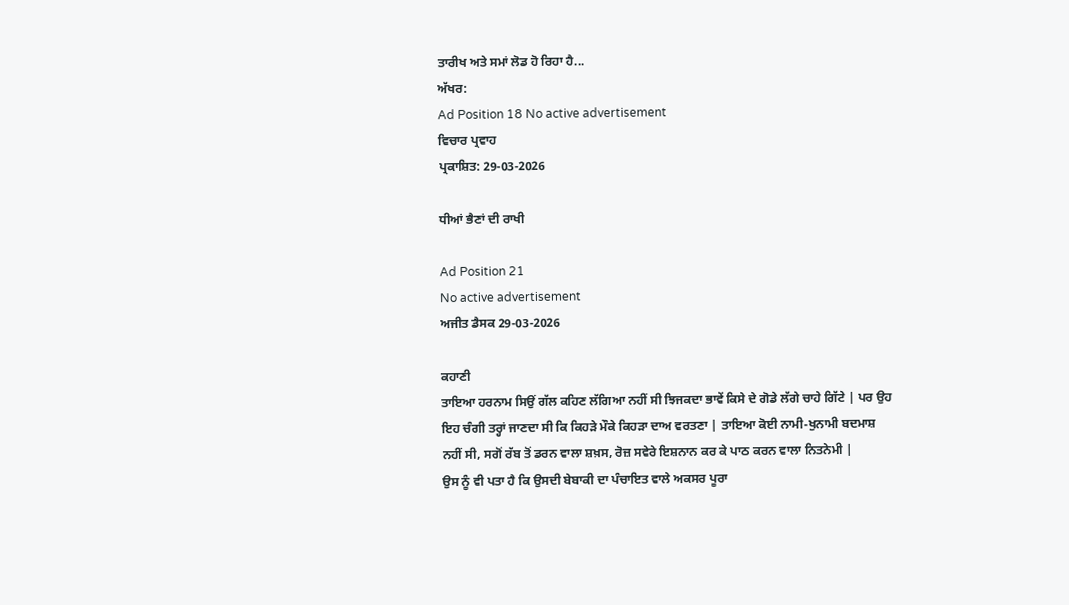ਤਾਰੀਖ ਅਤੇ ਸਮਾਂ ਲੋਡ ਹੋ ਰਿਹਾ ਹੈ...
ਅੱਖਰ:
Ad Position 18 No active advertisement
ਵਿਚਾਰ ਪ੍ਰਵਾਹ
ਪ੍ਰਕਾਸ਼ਿਤ: 29-03-2026

ਧੀਆਂ ਭੈਣਾਂ ਦੀ ਰਾਖੀ

Ad Position 21
No active advertisement
ਅਜੀਤ ਡੈਸਕ 29-03-2026

ਕਹਾਣੀ
ਤਾਇਆ ਹਰਨਾਮ ਸਿਉਂ ਗੱਲ ਕਹਿਣ ਲੱਗਿਆ ਨਹੀਂ ਸੀ ਝਿਜਕਦਾ ਭਾਵੇਂ ਕਿਸੇ ਦੇ ਗੋਡੇ ਲੱਗੇ ਚਾਹੇ ਗਿੱਟੇ | ਪਰ ਉਹ ਇਹ ਚੰਗੀ ਤਰ੍ਹਾਂ ਜਾਣਦਾ ਸੀ ਕਿ ਕਿਹੜੇ ਮੌਕੇ ਕਿਹੜਾ ਦਾਅ ਵਰਤਣਾ | ਤਾਇਆ ਕੋਈ ਨਾਮੀ-ਖੁਨਾਮੀ ਬਦਮਾਸ਼ ਨਹੀਂ ਸੀ, ਸਗੋਂ ਰੱਬ ਤੋਂ ਡਰਨ ਵਾਲਾ ਸ਼ਖ਼ਸ, ਰੋਜ਼ ਸਵੇਰੇ ਇਸ਼ਨਾਨ ਕਰ ਕੇ ਪਾਠ ਕਰਨ ਵਾਲਾ ਨਿਤਨੇਮੀ |
ਉਸ ਨੂੰ ਵੀ ਪਤਾ ਹੈ ਕਿ ਉਸਦੀ ਬੇਬਾਕੀ ਦਾ ਪੰਚਾਇਤ ਵਾਲੇ ਅਕਸਰ ਪੂਰਾ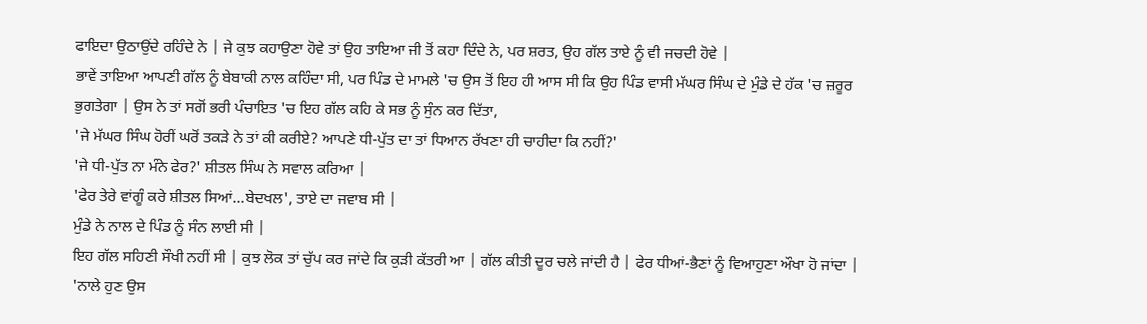ਫਾਇਦਾ ਉਠਾਉਂਦੇ ਰਹਿੰਦੇ ਨੇ | ਜੇ ਕੁਝ ਕਹਾਉਣਾ ਹੋਵੇ ਤਾਂ ਉਹ ਤਾਇਆ ਜੀ ਤੋਂ ਕਹਾ ਦਿੰਦੇ ਨੇ, ਪਰ ਸ਼ਰਤ, ਉਹ ਗੱਲ ਤਾਏ ਨੂੰ ਵੀ ਜਚਦੀ ਹੋਵੇ |
ਭਾਵੇਂ ਤਾਇਆ ਆਪਣੀ ਗੱਲ ਨੂੰ ਬੇਬਾਕੀ ਨਾਲ ਕਹਿੰਦਾ ਸੀ, ਪਰ ਪਿੰਡ ਦੇ ਮਾਮਲੇ 'ਚ ਉਸ ਤੋਂ ਇਹ ਹੀ ਆਸ ਸੀ ਕਿ ਉਹ ਪਿੰਡ ਵਾਸੀ ਮੱਘਰ ਸਿੰਘ ਦੇ ਮੁੰਡੇ ਦੇ ਹੱਕ 'ਚ ਜ਼ਰੂਰ ਭੁਗਤੇਗਾ | ਉਸ ਨੇ ਤਾਂ ਸਗੋਂ ਭਰੀ ਪੰਚਾਇਤ 'ਚ ਇਹ ਗੱਲ ਕਹਿ ਕੇ ਸਭ ਨੂੰ ਸੁੰਨ ਕਰ ਦਿੱਤਾ,
'ਜੇ ਮੱਘਰ ਸਿੰਘ ਹੋਰੀਂ ਘਰੋਂ ਤਕੜੇ ਨੇ ਤਾਂ ਕੀ ਕਰੀਏ? ਆਪਣੇ ਧੀ-ਪੁੱਤ ਦਾ ਤਾਂ ਧਿਆਨ ਰੱਖਣਾ ਹੀ ਚਾਹੀਦਾ ਕਿ ਨਹੀਂ?'
'ਜੇ ਧੀ-ਪੁੱਤ ਨਾ ਮੰਨੇ ਫੇਰ?' ਸ਼ੀਤਲ ਸਿੰਘ ਨੇ ਸਵਾਲ ਕਰਿਆ |
'ਫੇਰ ਤੇਰੇ ਵਾਂਗੂੰ ਕਰੇ ਸ਼ੀਤਲ ਸਿਆਂ...ਬੇਦਖਲ', ਤਾਏ ਦਾ ਜਵਾਬ ਸੀ |
ਮੁੰਡੇ ਨੇ ਨਾਲ ਦੇ ਪਿੰਡ ਨੂੰ ਸੰਨ ਲਾਈ ਸੀ |
ਇਹ ਗੱਲ ਸਹਿਣੀ ਸੌਖੀ ਨਹੀਂ ਸੀ | ਕੁਝ ਲੋਕ ਤਾਂ ਚੁੱਪ ਕਰ ਜਾਂਦੇ ਕਿ ਕੁੜੀ ਕੱਤਰੀ ਆ | ਗੱਲ ਕੀਤੀ ਦੂਰ ਚਲੇ ਜਾਂਦੀ ਹੈ | ਫੇਰ ਧੀਆਂ-ਭੈਣਾਂ ਨੂੰ ਵਿਆਹੁਣਾ ਔਖਾ ਹੋ ਜਾਂਦਾ |
'ਨਾਲੇ ਹੁਣ ਉਸ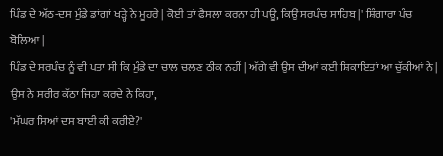ਪਿੰਡ ਦੇ ਅੱਠ-ਦਸ ਮੁੰਡੇ ਡਾਂਗਾਂ ਖੜ੍ਹੇ ਨੇ ਮੂਹਰੇ | ਕੋਈ ਤਾਂ ਫੈਸਲਾ ਕਰਨਾ ਹੀ ਪਊ, ਕਿਉਂ ਸਰਪੰਚ ਸਾਹਿਬ |' ਸ਼ਿੰਗਾਰਾ ਪੰਚ ਬੋਲਿਆ |
ਪਿੰਡ ਦੇ ਸਰਪੰਚ ਨੂੰ ਵੀ ਪਤਾ ਸੀ ਕਿ ਮੁੰਡੇ ਦਾ ਚਾਲ ਚਲਣ ਠੀਕ ਨਹੀਂ | ਅੱਗੇ ਵੀ ਉਸ ਦੀਆਂ ਕਈ ਸ਼ਿਕਾਇਤਾਂ ਆ ਚੁੱਕੀਆਂ ਨੇ | ਉਸ ਨੇ ਸਰੀਰ ਕੱਠਾ ਜਿਹਾ ਕਰਦੇ ਨੇ ਕਿਹਾ,
'ਮੱਘਰ ਸਿਆਂ ਦਸ ਬਾਈ ਕੀ ਕਰੀਏ?'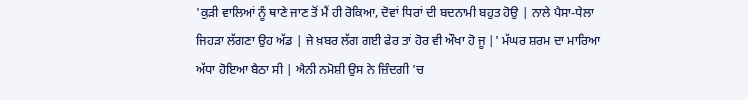'ਕੁੜੀ ਵਾਲਿਆਂ ਨੂੰ ਥਾਣੇ ਜਾਣ ਤੋਂ ਮੈਂ ਹੀ ਰੋਕਿਆ, ਦੋਵਾਂ ਧਿਰਾਂ ਦੀ ਬਦਨਾਮੀ ਬਹੁਤ ਹੋਉ | ਨਾਲੇ ਪੈਸਾ-ਧੇਲਾ ਜਿਹੜਾ ਲੱਗਣਾ ਉਹ ਅੱਡ | ਜੇ ਖ਼ਬਰ ਲੱਗ ਗਈ ਫੇਰ ਤਾਂ ਹੋਰ ਵੀ ਔਖਾ ਹੋ ਜੂ |' ਮੱਘਰ ਸ਼ਰਮ ਦਾ ਮਾਰਿਆ ਅੱਧਾ ਹੋਇਆ ਬੈਠਾ ਸੀ | ਐਨੀ ਨਮੋਸ਼ੀ ਉਸ ਨੇ ਜ਼ਿੰਦਗੀ 'ਚ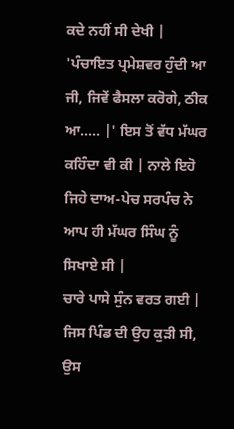ਕਦੇ ਨਹੀਂ ਸੀ ਦੇਖੀ |
'ਪੰਚਾਇਤ ਪ੍ਰਮੇਸ਼ਵਰ ਹੁੰਦੀ ਆ ਜੀ, ਜਿਵੇਂ ਫੈਸਲਾ ਕਰੋਗੇ, ਠੀਕ ਆ..... |' ਇਸ ਤੋਂ ਵੱਧ ਮੱਘਰ ਕਹਿੰਦਾ ਵੀ ਕੀ | ਨਾਲੇ ਇਹੋ ਜਿਹੇ ਦਾਅ-ਪੇਚ ਸਰਪੰਚ ਨੇ ਆਪ ਹੀ ਮੱਘਰ ਸਿੰਘ ਨੂੰ ਸਿਖਾਏ ਸੀ |
ਚਾਰੇ ਪਾਸੇ ਸੁੰਨ ਵਰਤ ਗਈ | ਜਿਸ ਪਿੰਡ ਦੀ ਉਹ ਕੁੜੀ ਸੀ, ਉਸ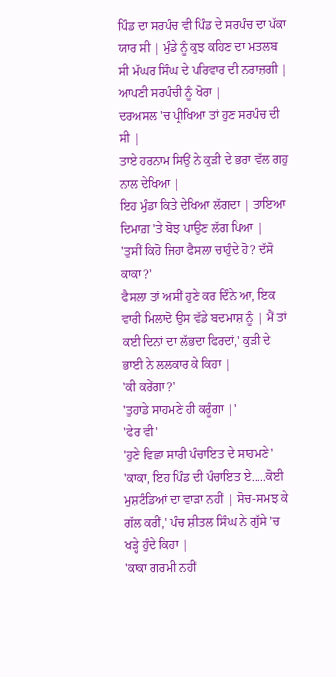ਪਿੰਡ ਦਾ ਸਰਪੰਚ ਵੀ ਪਿੰਡ ਦੇ ਸਰਪੰਚ ਦਾ ਪੱਕਾ ਯਾਰ ਸੀ | ਮੁੰਡੇ ਨੂੰ ਕੁਝ ਕਹਿਣ ਦਾ ਮਤਲਬ ਸੀ ਮੱਘਰ ਸਿੰਘ ਦੇ ਪਰਿਵਾਰ ਦੀ ਨਰਾਜ਼ਗੀ | ਆਪਣੀ ਸਰਪੰਚੀ ਨੂੰ ਖੋਰਾ |
ਦਰਅਸਲ 'ਚ ਪ੍ਰੀਖਿਆ ਤਾਂ ਹੁਣ ਸਰਪੰਚ ਦੀ ਸੀ |
ਤਾਏ ਹਰਨਾਮ ਸਿਉਂ ਨੇ ਕੁੜੀ ਦੇ ਭਰਾ ਵੱਲ ਗਹੁ ਨਾਲ ਦੇਖਿਆ |
ਇਹ ਮੁੰਡਾ ਕਿਤੇ ਦੇਖਿਆ ਲੱਗਦਾ | ਤਾਇਆ ਦਿਮਾਗ਼ 'ਤੇ ਬੋਝ ਪਾਉਣ ਲੱਗ ਪਿਆ |
'ਤੁਸੀਂ ਕਿਹੋ ਜਿਹਾ ਫੈਸਲਾ ਚਾਹੁੰਦੇ ਹੋ? ਦੱਸੋ ਕਾਕਾ?'
ਫੈਸਲਾ ਤਾਂ ਅਸੀਂ ਹੁਣੇ ਕਰ ਦਿੰਨੇ ਆ, ਇਕ ਵਾਰੀ ਮਿਲਾਦੋ ਉਸ ਵੱਡੇ ਬਦਮਾਸ਼ ਨੂੰ | ਮੈਂ ਤਾਂ ਕਈ ਦਿਨਾਂ ਦਾ ਲੱਭਦਾ ਫਿਰਦਾਂ,' ਕੁੜੀ ਦੇ ਭਾਈ ਨੇ ਲਲਕਾਰ ਕੇ ਕਿਹਾ |
'ਕੀ ਕਰੇਂਗਾ?'
'ਤੁਹਾਡੇ ਸਾਹਮਣੇ ਹੀ ਕਰੂੰਗਾ |'
'ਫੇਰ ਵੀ'
'ਹੁਣੇ ਵਿਛਾ ਸਾਰੀ ਪੰਚਾਇਤ ਦੇ ਸਾਹਮਣੇ'
'ਕਾਕਾ, ਇਹ ਪਿੰਡ ਦੀ ਪੰਚਾਇਤ ਏ.....ਕੋਈ ਮੁਸ਼ਟੰਡਿਆਂ ਦਾ ਵਾੜਾ ਨਹੀਂ | ਸੋਚ-ਸਮਝ ਕੇ ਗੱਲ ਕਰੀਂ,' ਪੰਚ ਸ਼ੀਤਲ ਸਿੰਘ ਨੇ ਗੁੱਸੇ 'ਚ ਖੜ੍ਹੇ ਹੁੰਦੇ ਕਿਹਾ |
'ਕਾਕਾ ਗਰਮੀ ਨਹੀਂ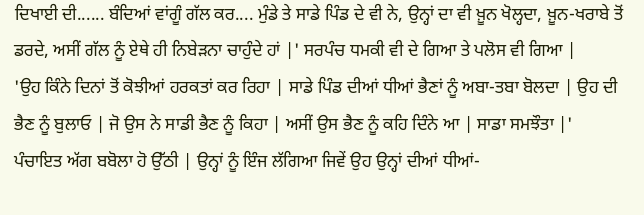ਦਿਖਾਈ ਦੀ...... ਬੰਦਿਆਂ ਵਾਂਗੂੰ ਗੱਲ ਕਰ.... ਮੁੰਡੇ ਤੇ ਸਾਡੇ ਪਿੰਡ ਦੇ ਵੀ ਨੇ, ਉਨ੍ਹਾਂ ਦਾ ਵੀ ਖ਼ੂਨ ਖੋਲ੍ਹਦਾ, ਖ਼ੂਨ-ਖਰਾਬੇ ਤੋਂ ਡਰਦੇ, ਅਸੀਂ ਗੱਲ ਨੂੰ ਏਥੇ ਹੀ ਨਿਬੇੜਨਾ ਚਾਹੁੰਦੇ ਹਾਂ |' ਸਰਪੰਚ ਧਮਕੀ ਵੀ ਦੇ ਗਿਆ ਤੇ ਪਲੋਸ ਵੀ ਗਿਆ |
'ਉਹ ਕਿੰਨੇ ਦਿਨਾਂ ਤੋਂ ਕੋਝੀਆਂ ਹਰਕਤਾਂ ਕਰ ਰਿਹਾ | ਸਾਡੇ ਪਿੰਡ ਦੀਆਂ ਧੀਆਂ ਭੈਣਾਂ ਨੂੰ ਅਬਾ-ਤਬਾ ਬੋਲਦਾ | ਉਹ ਦੀ ਭੈਣ ਨੂੰ ਬੁਲਾਓ | ਜੋ ਉਸ ਨੇ ਸਾਡੀ ਭੈਣ ਨੂੰ ਕਿਹਾ | ਅਸੀਂ ਉਸ ਭੈਣ ਨੂੰ ਕਹਿ ਦਿੰਨੇ ਆ | ਸਾਡਾ ਸਮਝੌਤਾ |'
ਪੰਚਾਇਤ ਅੱਗ ਬਬੋਲਾ ਹੋ ਉੱਠੀ | ਉਨ੍ਹਾਂ ਨੂੰ ਇੰਜ ਲੱਗਿਆ ਜਿਵੇਂ ਉਹ ਉਨ੍ਹਾਂ ਦੀਆਂ ਧੀਆਂ-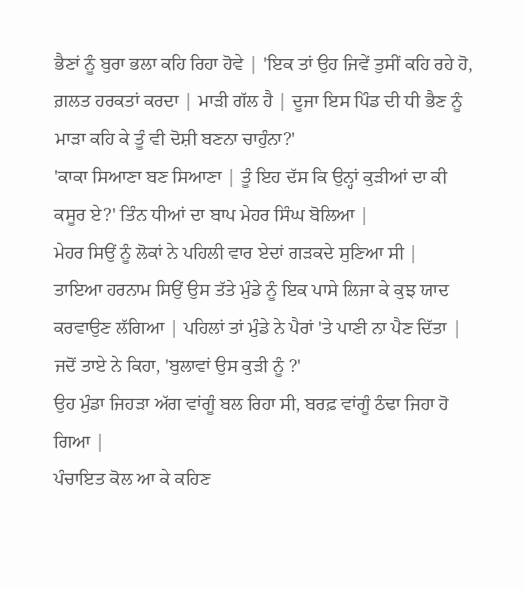ਭੈਣਾਂ ਨੂੰ ਬੁਰਾ ਭਲਾ ਕਹਿ ਰਿਹਾ ਹੋਵੇ | 'ਇਕ ਤਾਂ ਉਹ ਜਿਵੇਂ ਤੁਸੀਂ ਕਹਿ ਰਹੇ ਹੋ, ਗ਼ਲਤ ਹਰਕਤਾਂ ਕਰਦਾ | ਮਾੜੀ ਗੱਲ ਹੈ | ਦੂਜਾ ਇਸ ਪਿੰਡ ਦੀ ਧੀ ਭੈਣ ਨੂੰ ਮਾੜਾ ਕਹਿ ਕੇ ਤੂੰ ਵੀ ਦੋਸ਼ੀ ਬਣਨਾ ਚਾਹੁੰਨਾ?'
'ਕਾਕਾ ਸਿਆਣਾ ਬਣ ਸਿਆਣਾ | ਤੂੰ ਇਹ ਦੱਸ ਕਿ ਉਨ੍ਹਾਂ ਕੁੜੀਆਂ ਦਾ ਕੀ ਕਸੂਰ ਏ?' ਤਿੰਨ ਧੀਆਂ ਦਾ ਬਾਪ ਮੇਹਰ ਸਿੰਘ ਬੋਲਿਆ |
ਮੇਹਰ ਸਿਉਂ ਨੂੰ ਲੋਕਾਂ ਨੇ ਪਹਿਲੀ ਵਾਰ ਏਦਾਂ ਗੜਕਦੇ ਸੁਣਿਆ ਸੀ |
ਤਾਇਆ ਹਰਨਾਮ ਸਿਉਂ ਉਸ ਤੱਤੇ ਮੁੰਡੇ ਨੂੰ ਇਕ ਪਾਸੇ ਲਿਜਾ ਕੇ ਕੁਝ ਯਾਦ ਕਰਵਾਉਣ ਲੱਗਿਆ | ਪਹਿਲਾਂ ਤਾਂ ਮੁੰਡੇ ਨੇ ਪੈਰਾਂ 'ਤੇ ਪਾਣੀ ਨਾ ਪੈਣ ਦਿੱਤਾ | ਜਦੋਂ ਤਾਏ ਨੇ ਕਿਹਾ, 'ਬੁਲਾਵਾਂ ਉਸ ਕੁੜੀ ਨੂੰ ?'
ਉਹ ਮੁੰਡਾ ਜਿਹੜਾ ਅੱਗ ਵਾਂਗੂੰ ਬਲ ਰਿਹਾ ਸੀ, ਬਰਫ਼ ਵਾਂਗੂੰ ਠੰਢਾ ਜਿਹਾ ਹੋ ਗਿਆ |
ਪੰਚਾਇਤ ਕੋਲ ਆ ਕੇ ਕਹਿਣ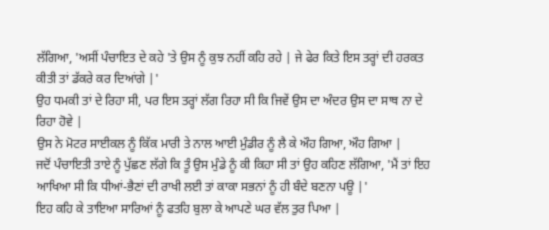ਲੱਗਿਆ, 'ਅਸੀਂ ਪੰਚਾਇਤ ਦੇ ਕਹੇ 'ਤੇ ਉਸ ਨੂੰ ਕੁਝ ਨਹੀਂ ਕਹਿ ਰਹੇ | ਜੇ ਫੇਰ ਕਿਤੇ ਇਸ ਤਰ੍ਹਾਂ ਦੀ ਹਰਕਤ ਕੀਤੀ ਤਾਂ ਡੱਕਰੇ ਕਰ ਦਿਆਂਗੇ |'
ਉਹ ਧਮਕੀ ਤਾਂ ਦੇ ਰਿਹਾ ਸੀ, ਪਰ ਇਸ ਤਰ੍ਹਾਂ ਲੱਗ ਰਿਹਾ ਸੀ ਕਿ ਜਿਵੇਂ ਉਸ ਦਾ ਅੰਦਰ ਉਸ ਦਾ ਸਾਥ ਨਾ ਦੇ ਰਿਹਾ ਹੋਵੇ |
ਉਸ ਨੇ ਮੋਟਰ ਸਾਈਕਲ ਨੂੰ ਕਿੱਕ ਮਾਰੀ ਤੇ ਨਾਲ ਆਈ ਮੁੰਡੀਰ ਨੂੰ ਲੈ ਕੇ ਔਹ ਗਿਆ, ਔਹ ਗਿਆ |
ਜਦੋਂ ਪੰਚਾਇਤੀ ਤਾਏ ਨੂੰ ਪੁੱਛਣ ਲੱਗੇ ਕਿ ਤੂੰ ਉਸ ਮੁੰਡੇ ਨੂੰ ਕੀ ਕਿਹਾ ਸੀ ਤਾਂ ਉਹ ਕਹਿਣ ਲੱਗਿਆ, 'ਮੈਂ ਤਾਂ ਇਹ ਆਖਿਆ ਸੀ ਕਿ ਧੀਆਂ-ਭੈਣਾਂ ਦੀ ਰਾਖੀ ਲਈ ਤਾਂ ਕਾਕਾ ਸਭਨਾਂ ਨੂੰ ਹੀ ਬੰਦੇ ਬਣਨਾ ਪਊ |'
ਇਹ ਕਹਿ ਕੇ ਤਾਇਆ ਸਾਰਿਆਂ ਨੂੰ ਫਤਹਿ ਬੁਲਾ ਕੇ ਆਪਣੇ ਘਰ ਵੱਲ ਤੁਰ ਪਿਆ |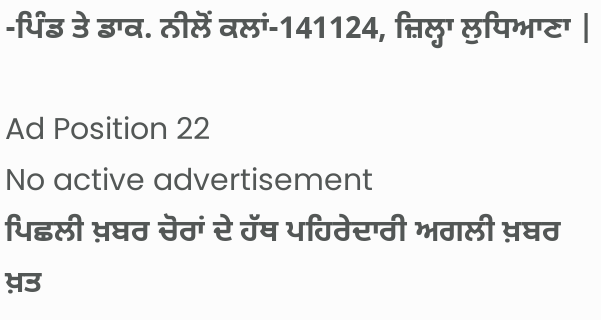-ਪਿੰਡ ਤੇ ਡਾਕ. ਨੀਲੋਂ ਕਲਾਂ-141124, ਜ਼ਿਲ੍ਹਾ ਲੁਧਿਆਣਾ |

Ad Position 22
No active advertisement
ਪਿਛਲੀ ਖ਼ਬਰ ਚੋਰਾਂ ਦੇ ਹੱਥ ਪਹਿਰੇਦਾਰੀ ਅਗਲੀ ਖ਼ਬਰ ਖ਼ਤ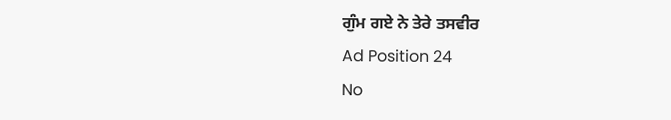ਗੁੰਮ ਗਏ ਨੇ ਤੇਰੇ ਤਸਵੀਰ
Ad Position 24
No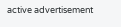active advertisement